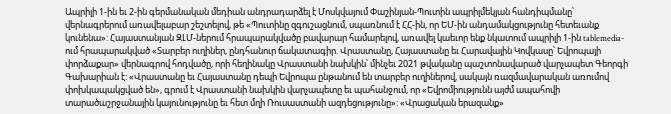Ապրիլի 1-ին եւ 2-ին գերմանական մեդիան անդրադարձել է Մոսկվայում Փաշինյան-Պուտին ապրիլմեկյան հանդիպմանը՝ վերնագրերում առավելաբար շեշտելով, թե «Պուտինը զգուշացնում, սպառնում է ՀՀ-ին, որ ԵՄ-ին անդամակցությունը հետեւանք կունենա»: Հայաստանյան ԶԼՄ-ներում հրապարակվածը բավարար համարելով, առավել կաեւոր ենք նկատում ապրիլի 1-ին tablemedia- ում հրապարակված «Տարբեր ուղիներ, ընդհանուր ճակատագիր. Վրաստանը, Հայաստանը եւ Հարավային Կովկասը՝ Եվրոպայի փորձաքար» վերնագրով հոդվածը, որի հեղինակը Վրաստանի նախկին՝ մինչեւ 2021 թվականը պաշտոնավարած վարչապետ Գեորգի Գախարիան է: «Վրաստանը եւ Հայաստանը դեպի Եվրոպա ընթանում են տարբեր ուղիներով, սակայն ռազմավարական առումով փոխկապակցված են», գրում է Վրաստանի նախկին վարչապետը եւ պահանջում, որ «Եվրոմիությունն այժմ ապահովի տարածաշրջանային կայունությունը եւ հետ մղի Ռուսաստանի ազդեցությունը»: «Վրացական երազանք»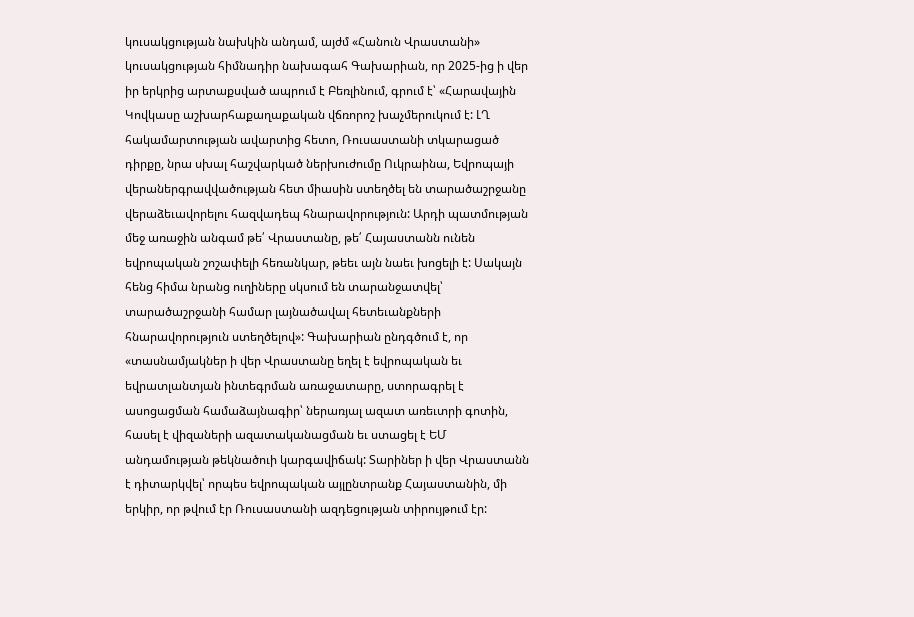կուսակցության նախկին անդամ, այժմ «Հանուն Վրաստանի» կուսակցության հիմնադիր նախագահ Գախարիան, որ 2025-ից ի վեր իր երկրից արտաքսված ապրում է Բեռլինում, գրում է՝ «Հարավային Կովկասը աշխարհաքաղաքական վճռորոշ խաչմերուկում է: ԼՂ հակամարտության ավարտից հետո, Ռուսաստանի տկարացած դիրքը, նրա սխալ հաշվարկած ներխուժումը Ուկրաինա, Եվրոպայի վերաներգրավվածության հետ միասին ստեղծել են տարածաշրջանը վերաձեւավորելու հազվադեպ հնարավորություն: Արդի պատմության մեջ առաջին անգամ թե՛ Վրաստանը, թե՛ Հայաստանն ունեն եվրոպական շոշափելի հեռանկար, թեեւ այն նաեւ խոցելի է: Սակայն հենց հիմա նրանց ուղիները սկսում են տարանջատվել՝ տարածաշրջանի համար լայնածավալ հետեւանքների հնարավորություն ստեղծելով»: Գախարիան ընդգծում է, որ «տասնամյակներ ի վեր Վրաստանը եղել է եվրոպական եւ եվրատլանտյան ինտեգրման առաջատարը, ստորագրել է ասոցացման համաձայնագիր՝ ներառյալ ազատ առեւտրի գոտին, հասել է վիզաների ազատականացման եւ ստացել է ԵՄ անդամության թեկնածուի կարգավիճակ: Տարիներ ի վեր Վրաստանն է դիտարկվել՝ որպես եվրոպական այլընտրանք Հայաստանին, մի երկիր, որ թվում էր Ռուսաստանի ազդեցության տիրույթում էր: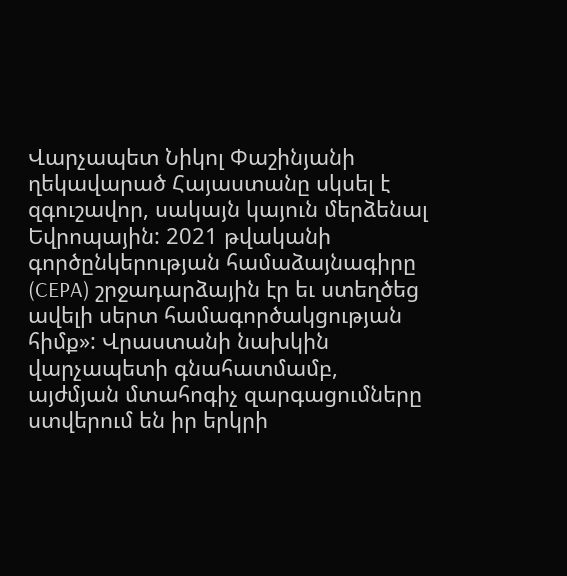Վարչապետ Նիկոլ Փաշինյանի ղեկավարած Հայաստանը սկսել է զգուշավոր, սակայն կայուն մերձենալ Եվրոպային: 2021 թվականի գործընկերության համաձայնագիրը (CEPA) շրջադարձային էր եւ ստեղծեց ավելի սերտ համագործակցության հիմք»: Վրաստանի նախկին վարչապետի գնահատմամբ, այժմյան մտահոգիչ զարգացումները ստվերում են իր երկրի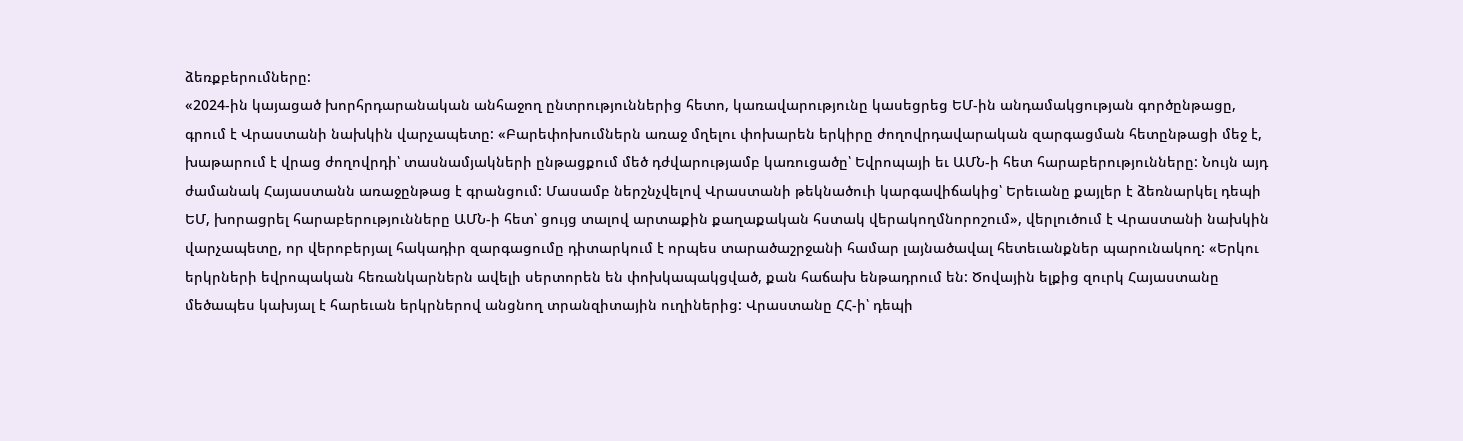ձեռքբերումները:
«2024-ին կայացած խորհրդարանական անհաջող ընտրություններից հետո, կառավարությունը կասեցրեց ԵՄ-ին անդամակցության գործընթացը, գրում է Վրաստանի նախկին վարչապետը: «Բարեփոխումներն առաջ մղելու փոխարեն երկիրը ժողովրդավարական զարգացման հետընթացի մեջ է, խաթարում է վրաց ժողովրդի՝ տասնամյակների ընթացքում մեծ դժվարությամբ կառուցածը՝ Եվրոպայի եւ ԱՄՆ-ի հետ հարաբերությունները: Նույն այդ ժամանակ Հայաստանն առաջընթաց է գրանցում: Մասամբ ներշնչվելով Վրաստանի թեկնածուի կարգավիճակից՝ Երեւանը քայլեր է ձեռնարկել դեպի ԵՄ, խորացրել հարաբերությունները ԱՄՆ-ի հետ՝ ցույց տալով արտաքին քաղաքական հստակ վերակողմնորոշում», վերլուծում է Վրաստանի նախկին վարչապետը, որ վերոբերյալ հակադիր զարգացումը դիտարկում է որպես տարածաշրջանի համար լայնածավալ հետեւանքներ պարունակող: «Երկու երկրների եվրոպական հեռանկարներն ավելի սերտորեն են փոխկապակցված, քան հաճախ ենթադրում են: Ծովային ելքից զուրկ Հայաստանը մեծապես կախյալ է հարեւան երկրներով անցնող տրանզիտային ուղիներից: Վրաստանը ՀՀ-ի՝ դեպի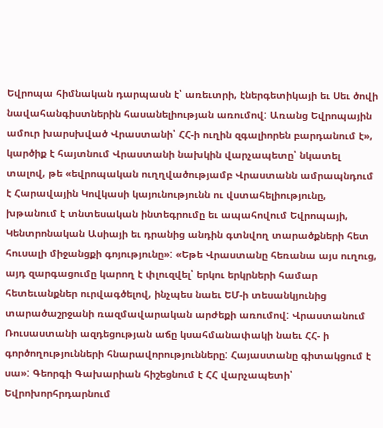Եվրոպա հիմնական դարպասն է՝ առեւտրի, էներգետիկայի եւ Սեւ ծովի նավահանգիստներին հասանելիության առումով: Առանց Եվրոպային ամուր խարսխված Վրաստանի՝ ՀՀ-ի ուղին զգալիորեն բարդանում է», կարծիք է հայտնում Վրաստանի նախկին վարչապետը՝ նկատել տալով, թե «եվրոպական ուղղվածությամբ Վրաստանն ամրապնդում է Հարավային Կովկասի կայունությունն ու վստահելիությունը, խթանում է տնտեսական ինտեգրումը եւ ապահովում Եվրոպայի, Կենտրոնական Ասիայի եւ դրանից անդին գտնվող տարածքների հետ հուսալի միջանցքի գոյությունը»: «Եթե Վրաստանը հեռանա այս ուղուց, այդ զարգացումը կարող է փլուզվել՝ երկու երկրների համար հետեւանքներ ուրվագծելով, ինչպես նաեւ ԵՄ-ի տեսանկյունից տարածաշրջանի ռազմավարական արժեքի առումով: Վրաստանում Ռուսաստանի ազդեցության աճը կսահմանափակի նաեւ ՀՀ- ի գործողությունների հնարավորությունները: Հայաստանը գիտակցում է սա»: Գեորգի Գախարիան հիշեցնում է ՀՀ վարչապետի՝ Եվրոխորհրդարնում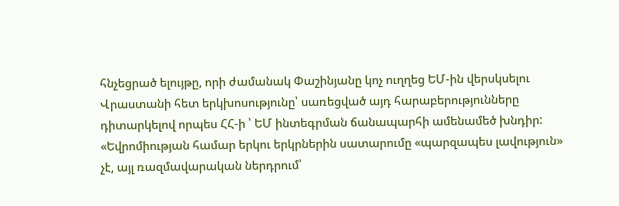հնչեցրած ելույթը, որի ժամանակ Փաշինյանը կոչ ուղղեց ԵՄ-ին վերսկսելու Վրաստանի հետ երկխոսությունը՝ սառեցված այդ հարաբերությունները դիտարկելով որպես ՀՀ-ի ՝ ԵՄ ինտեգրման ճանապարհի ամենամեծ խնդիր:
«Եվրոմիության համար երկու երկրներին սատարումը «պարզապես լավություն» չէ, այլ ռազմավարական ներդրում՝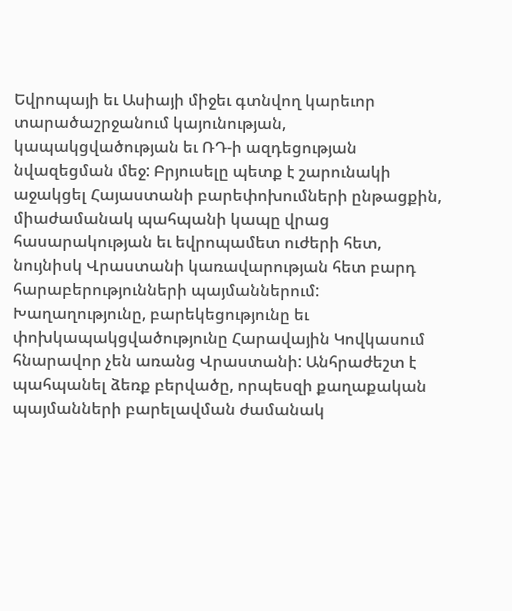Եվրոպայի եւ Ասիայի միջեւ գտնվող կարեւոր տարածաշրջանում կայունության, կապակցվածության եւ ՌԴ-ի ազդեցության նվազեցման մեջ: Բրյուսելը պետք է շարունակի աջակցել Հայաստանի բարեփոխումների ընթացքին, միաժամանակ պահպանի կապը վրաց հասարակության եւ եվրոպամետ ուժերի հետ, նույնիսկ Վրաստանի կառավարության հետ բարդ հարաբերությունների պայմաններում: Խաղաղությունը, բարեկեցությունը եւ փոխկապակցվածությունը Հարավային Կովկասում հնարավոր չեն առանց Վրաստանի: Անհրաժեշտ է պահպանել ձեռք բերվածը, որպեսզի քաղաքական պայմանների բարելավման ժամանակ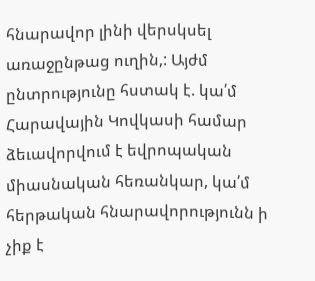հնարավոր լինի վերսկսել առաջընթաց ուղին,: Այժմ ընտրությունը հստակ է. կա՛մ Հարավային Կովկասի համար ձեւավորվում է եվրոպական միասնական հեռանկար, կա՛մ հերթական հնարավորությունն ի չիք է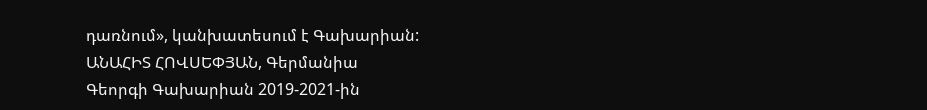դառնում», կանխատեսում է Գախարիան:
ԱՆԱՀԻՏ ՀՈՎՍԵՓՅԱՆ, Գերմանիա
Գեորգի Գախարիան 2019-2021-ին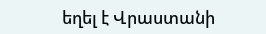եղել է Վրաստանի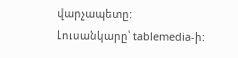վարչապետը: Լուսանկարը՝ tablemedia-ի: